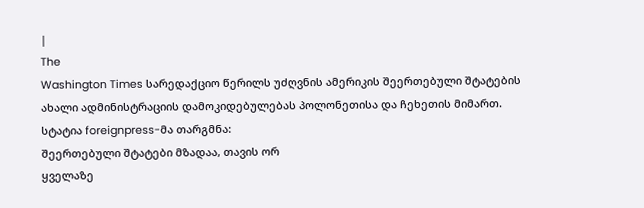|
The
Washington Times სარედაქციო წერილს უძღვნის ამერიკის შეერთებული შტატების
ახალი ადმინისტრაციის დამოკიდებულებას პოლონეთისა და ჩეხეთის მიმართ.
სტატია foreignpress-მა თარგმნა:
შეერთებული შტატები მზადაა, თავის ორ
ყველაზე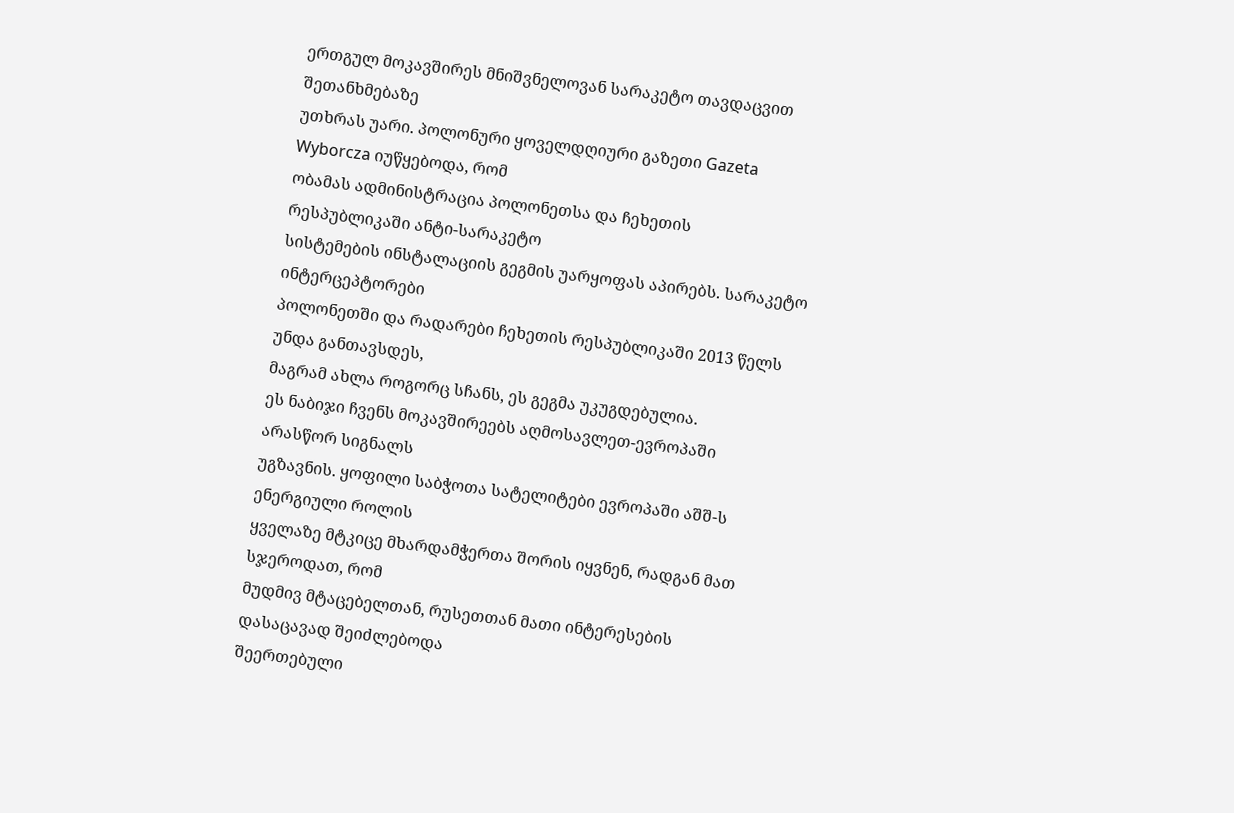ერთგულ მოკავშირეს მნიშვნელოვან სარაკეტო თავდაცვით შეთანხმებაზე
უთხრას უარი. პოლონური ყოველდღიური გაზეთი Gazeta Wyborcza იუწყებოდა, რომ
ობამას ადმინისტრაცია პოლონეთსა და ჩეხეთის რესპუბლიკაში ანტი-სარაკეტო
სისტემების ინსტალაციის გეგმის უარყოფას აპირებს. სარაკეტო ინტერცეპტორები
პოლონეთში და რადარები ჩეხეთის რესპუბლიკაში 2013 წელს უნდა განთავსდეს,
მაგრამ ახლა როგორც სჩანს, ეს გეგმა უკუგდებულია.
ეს ნაბიჯი ჩვენს მოკავშირეებს აღმოსავლეთ-ევროპაში არასწორ სიგნალს
უგზავნის. ყოფილი საბჭოთა სატელიტები ევროპაში აშშ-ს ენერგიული როლის
ყველაზე მტკიცე მხარდამჭერთა შორის იყვნენ, რადგან მათ სჯეროდათ, რომ
მუდმივ მტაცებელთან, რუსეთთან მათი ინტერესების დასაცავად შეიძლებოდა
შეერთებული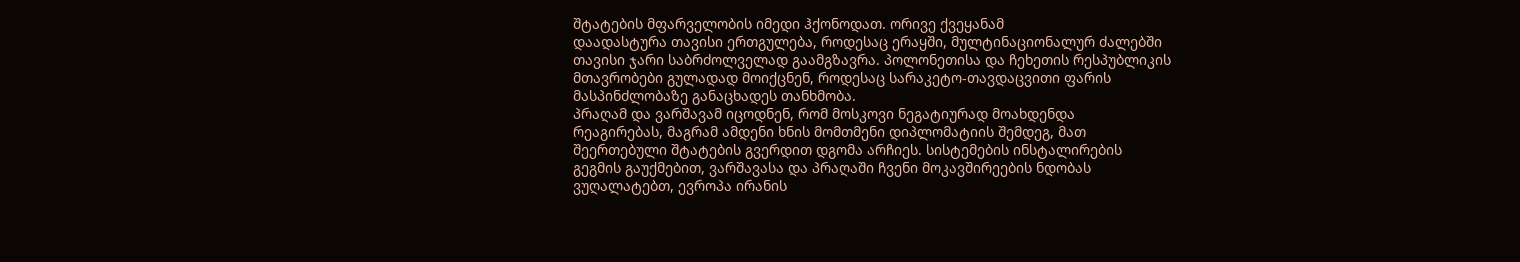შტატების მფარველობის იმედი ჰქონოდათ. ორივე ქვეყანამ
დაადასტურა თავისი ერთგულება, როდესაც ერაყში, მულტინაციონალურ ძალებში
თავისი ჯარი საბრძოლველად გაამგზავრა. პოლონეთისა და ჩეხეთის რესპუბლიკის
მთავრობები გულადად მოიქცნენ, როდესაც სარაკეტო-თავდაცვითი ფარის
მასპინძლობაზე განაცხადეს თანხმობა.
პრაღამ და ვარშავამ იცოდნენ, რომ მოსკოვი ნეგატიურად მოახდენდა
რეაგირებას, მაგრამ ამდენი ხნის მომთმენი დიპლომატიის შემდეგ, მათ
შეერთებული შტატების გვერდით დგომა არჩიეს. სისტემების ინსტალირების
გეგმის გაუქმებით, ვარშავასა და პრაღაში ჩვენი მოკავშირეების ნდობას
ვუღალატებთ, ევროპა ირანის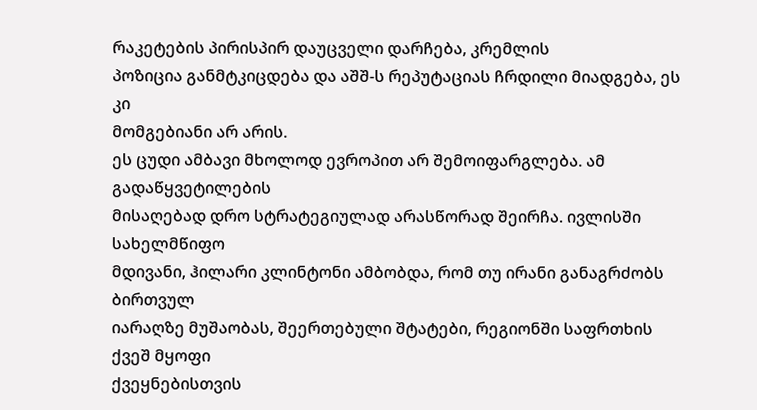რაკეტების პირისპირ დაუცველი დარჩება, კრემლის
პოზიცია განმტკიცდება და აშშ-ს რეპუტაციას ჩრდილი მიადგება, ეს კი
მომგებიანი არ არის.
ეს ცუდი ამბავი მხოლოდ ევროპით არ შემოიფარგლება. ამ გადაწყვეტილების
მისაღებად დრო სტრატეგიულად არასწორად შეირჩა. ივლისში სახელმწიფო
მდივანი, ჰილარი კლინტონი ამბობდა, რომ თუ ირანი განაგრძობს ბირთვულ
იარაღზე მუშაობას, შეერთებული შტატები, რეგიონში საფრთხის ქვეშ მყოფი
ქვეყნებისთვის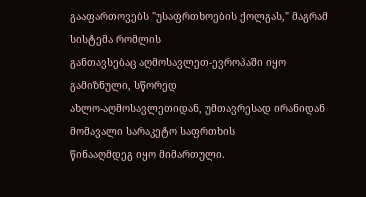გააფართოვებს "უსაფრთხოების ქოლგას," მაგრამ სისტემა რომლის
განთავსებაც აღმოსავლეთ-ევროპაში იყო გამიზნული, სწორედ
ახლო-აღმოსავლეთიდან, უმთავრესად ირანიდან მომავალი სარაკეტო საფრთხის
წინააღმდეგ იყო მიმართული.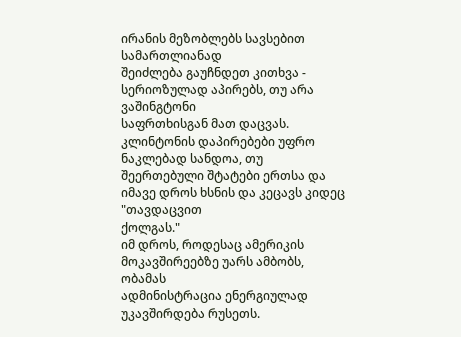ირანის მეზობლებს სავსებით სამართლიანად
შეიძლება გაუჩნდეთ კითხვა - სერიოზულად აპირებს, თუ არა ვაშინგტონი
საფრთხისგან მათ დაცვას. კლინტონის დაპირებები უფრო ნაკლებად სანდოა, თუ
შეერთებული შტატები ერთსა და იმავე დროს ხსნის და კეცავს კიდეც "თავდაცვით
ქოლგას."
იმ დროს, როდესაც ამერიკის მოკავშირეებზე უარს ამბობს, ობამას
ადმინისტრაცია ენერგიულად უკავშირდება რუსეთს.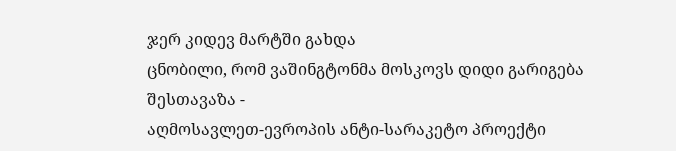ჯერ კიდევ მარტში გახდა
ცნობილი, რომ ვაშინგტონმა მოსკოვს დიდი გარიგება შესთავაზა -
აღმოსავლეთ-ევროპის ანტი-სარაკეტო პროექტი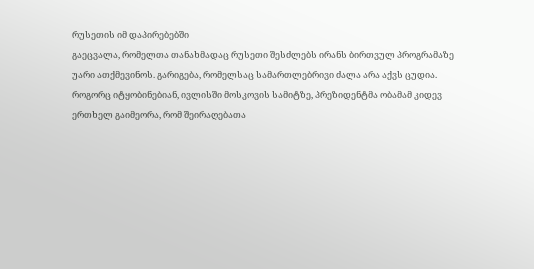რუსეთის იმ დაპირებებში
გაეცვალა, რომელთა თანახმადაც რუსეთი შესძლებს ირანს ბირთვულ პროგრამაზე
უარი ათქმევინოს. გარიგება, რომელსაც სამართლებრივი ძალა არა აქვს ცუდია.
როგორც იტყობინებიან, ივლისში მოსკოვის სამიტზე, პრეზიდენტმა ობამამ კიდევ
ერთხელ გაიმეორა, რომ შეირაღებათა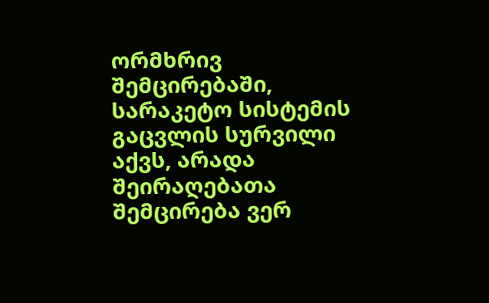ორმხრივ შემცირებაში, სარაკეტო სისტემის
გაცვლის სურვილი აქვს, არადა შეირაღებათა შემცირება ვერ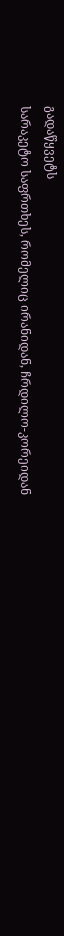გადაწყვეტს
სარაკეტო საფრთხეს, რომელიც ირანიდან, ჩრდილო-კორეიდან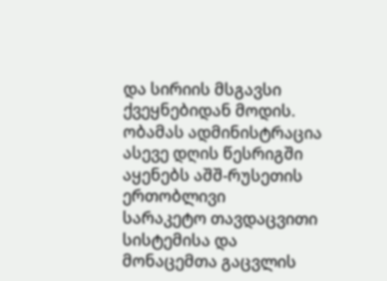და სირიის მსგავსი
ქვეყნებიდან მოდის.
ობამას ადმინისტრაცია ასევე დღის წესრიგში აყენებს აშშ-რუსეთის ერთობლივი
სარაკეტო თავდაცვითი სისტემისა და მონაცემთა გაცვლის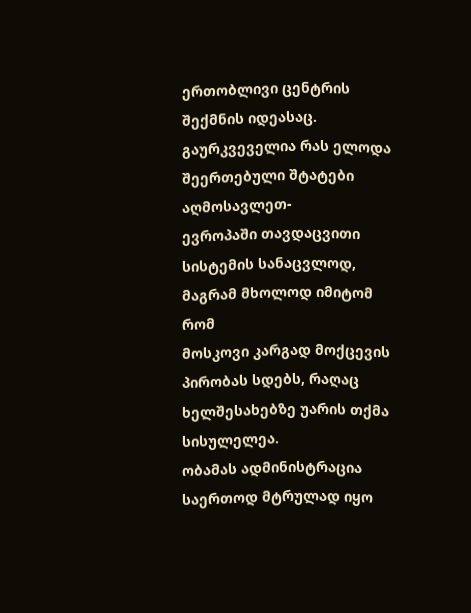ერთობლივი ცენტრის
შექმნის იდეასაც. გაურკვეველია რას ელოდა შეერთებული შტატები აღმოსავლეთ-
ევროპაში თავდაცვითი სისტემის სანაცვლოდ, მაგრამ მხოლოდ იმიტომ რომ
მოსკოვი კარგად მოქცევის პირობას სდებს, რაღაც ხელშესახებზე უარის თქმა
სისულელეა.
ობამას ადმინისტრაცია საერთოდ მტრულად იყო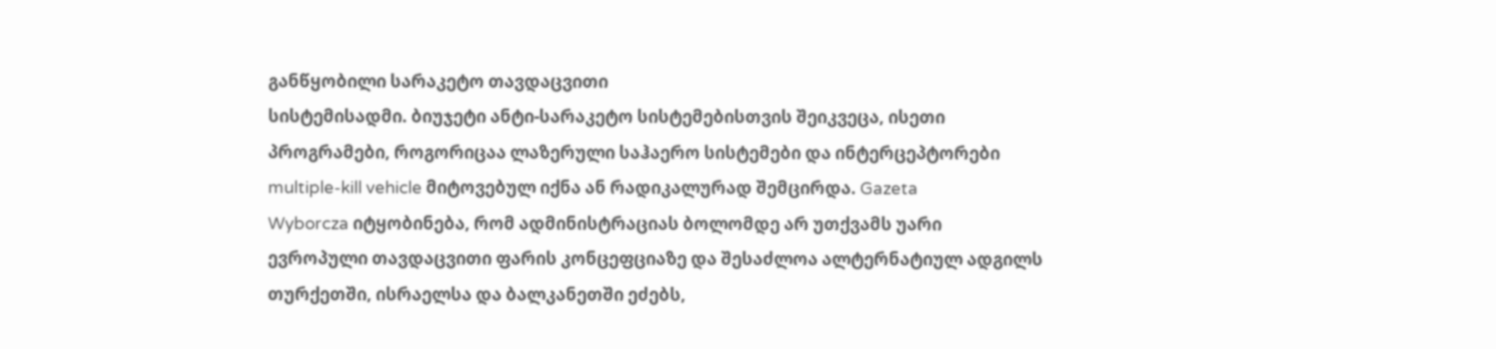განწყობილი სარაკეტო თავდაცვითი
სისტემისადმი. ბიუჯეტი ანტი-სარაკეტო სისტემებისთვის შეიკვეცა, ისეთი
პროგრამები, როგორიცაა ლაზერული საჰაერო სისტემები და ინტერცეპტორები
multiple-kill vehicle მიტოვებულ იქნა ან რადიკალურად შემცირდა. Gazeta
Wyborcza იტყობინება, რომ ადმინისტრაციას ბოლომდე არ უთქვამს უარი
ევროპული თავდაცვითი ფარის კონცეფციაზე და შესაძლოა ალტერნატიულ ადგილს
თურქეთში, ისრაელსა და ბალკანეთში ეძებს,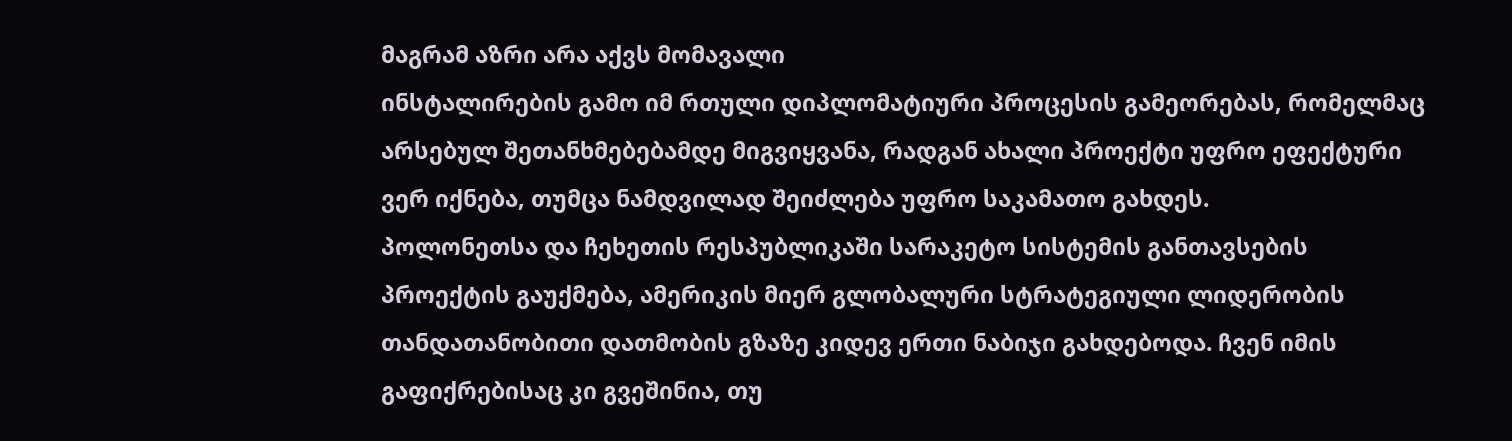მაგრამ აზრი არა აქვს მომავალი
ინსტალირების გამო იმ რთული დიპლომატიური პროცესის გამეორებას, რომელმაც
არსებულ შეთანხმებებამდე მიგვიყვანა, რადგან ახალი პროექტი უფრო ეფექტური
ვერ იქნება, თუმცა ნამდვილად შეიძლება უფრო საკამათო გახდეს.
პოლონეთსა და ჩეხეთის რესპუბლიკაში სარაკეტო სისტემის განთავსების
პროექტის გაუქმება, ამერიკის მიერ გლობალური სტრატეგიული ლიდერობის
თანდათანობითი დათმობის გზაზე კიდევ ერთი ნაბიჯი გახდებოდა. ჩვენ იმის
გაფიქრებისაც კი გვეშინია, თუ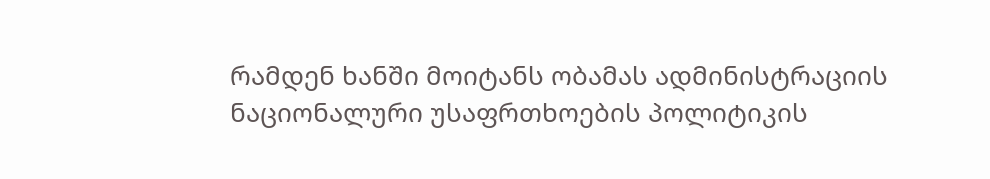რამდენ ხანში მოიტანს ობამას ადმინისტრაციის
ნაციონალური უსაფრთხოების პოლიტიკის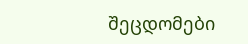შეცდომები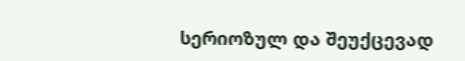სერიოზულ და შეუქცევად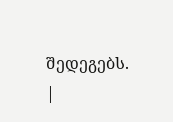შედეგებს. |